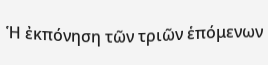Ἡ ἐκπόνηση τῶν τριῶν ἑπόμενων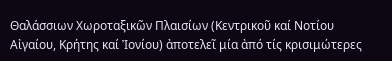Θαλάσσιων Χωροταξικῶν Πλαισίων (Κεντρικοῦ καί Νοτίου Αἰγαίου, Κρήτης καί Ἰονίου) ἀποτελεῖ μία ἀπό τίς κρισιμώτερες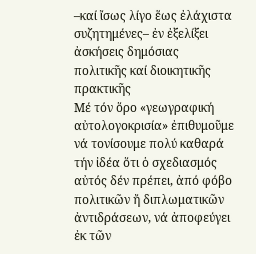–καί ἴσως λίγο ἕως ἐλάχιστα συζητημένες– ἐν ἐξελίξει ἀσκήσεις δημόσιας πολιτικῆς καί διοικητικῆς πρακτικῆς
Μέ τόν ὅρο «γεωγραφική αὐτολογοκρισία» ἐπιθυμοῦμε νά τονίσουμε πολύ καθαρά τήν ἰδέα ὅτι ὁ σχεδιασμός αὐτός δέν πρέπει, ἀπό φόβο πολιτικῶν ἤ διπλωματικῶν ἀντιδράσεων, νά ἀποφεύγει ἐκ τῶν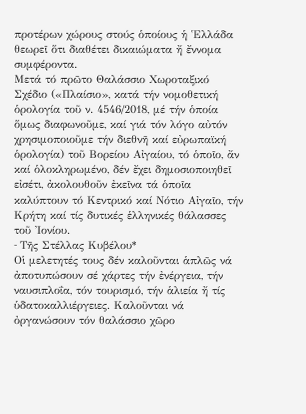προτέρων χώρους στούς ὁποίους ἡ Ἑλλάδα θεωρεῖ ὅτι διαθέτει δικαιώματα ἤ ἔννομα συμφέροντα.
Μετά τό πρῶτο Θαλάσσιο Χωροταξικό Σχέδιο («Πλαίσιο», κατά τήν νομοθετική ὁρολογία τοῦ ν. 4546/2018, μέ τήν ὁποία ὅμως διαφωνοῦμε, καί γιά τόν λόγο αὐτόν χρησιμοποιοῦμε τήν διεθνῆ καί εὐρωπαϊκή ὁρολογία) τοῦ Βορείου Αἰγαίου, τό ὁποῖο, ἄν καί ὁλοκληρωμένο, δέν ἔχει δημοσιοποιηθεῖ εἰσέτι, ἀκολουθοῦν ἐκεῖνα τά ὁποῖα καλύπτουν τό Κεντρικό καί Νότιο Αἰγαῖο, τήν Κρήτη καί τίς δυτικές ἑλληνικές θάλασσες τοῦ Ἰονίου.
- Tῆς Στέλλας Κυβέλου*
Οἱ μελετητές τους δέν καλοῦνται ἁπλῶς νά ἀποτυπώσουν σέ χάρτες τήν ἐνέργεια, τήν ναυσιπλοΐα, τόν τουρισμό, τήν ἁλιεία ἤ τίς ὑδατοκαλλιέργειες. Καλοῦνται νά ὀργανώσουν τόν θαλάσσιο χῶρο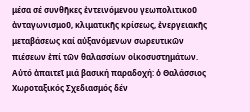μέσα σέ συνθῆκες ἐντεινόμενου γεωπολιτικοῦ ἀνταγωνισμοῦ, κλιματικῆς κρίσεως, ἐνεργειακῆς μεταβάσεως καί αὐξανόμενων σωρευτικῶν πιέσεων ἐπί τῶν θαλασσίων οἰκοσυστημάτων. Αὐτό ἀπαιτεῖ μιά βασική παραδοχή: ὁ Θαλάσσιος Χωροταξικός Σχεδιασμός δέν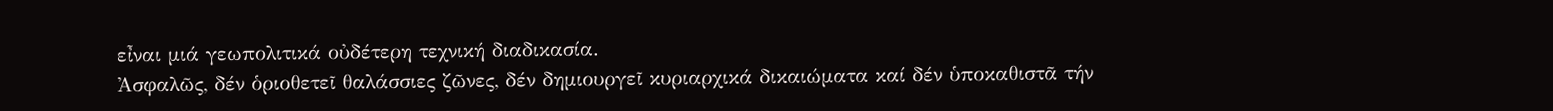εἶναι μιά γεωπολιτικά οὐδέτερη τεχνική διαδικασία.
Ἀσφαλῶς, δέν ὁριοθετεῖ θαλάσσιες ζῶνες, δέν δημιουργεῖ κυριαρχικά δικαιώματα καί δέν ὑποκαθιστᾶ τήν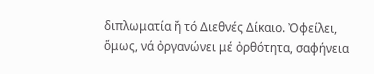διπλωματία ἤ τό Διεθνές Δίκαιο. Ὀφείλει, ὅμως, νά ὀργανώνει μέ ὀρθότητα, σαφήνεια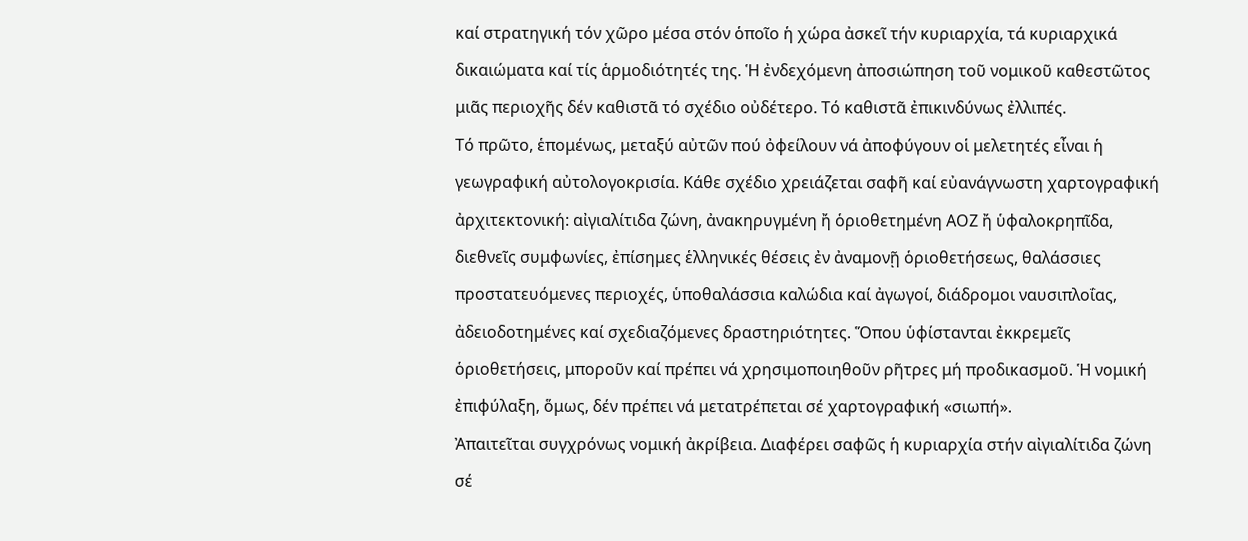καί στρατηγική τόν χῶρο μέσα στόν ὁποῖο ἡ χώρα ἀσκεῖ τήν κυριαρχία, τά κυριαρχικά δικαιώματα καί τίς ἁρμοδιότητές της. Ἡ ἐνδεχόμενη ἀποσιώπηση τοῦ νομικοῦ καθεστῶτος μιᾶς περιοχῆς δέν καθιστᾶ τό σχέδιο οὐδέτερο. Τό καθιστᾶ ἐπικινδύνως ἐλλιπές.
Τό πρῶτο, ἑπομένως, μεταξύ αὐτῶν πού ὀφείλουν νά ἀποφύγουν οἱ μελετητές εἶναι ἡ γεωγραφική αὐτολογοκρισία. Κάθε σχέδιο χρειάζεται σαφῆ καί εὐανάγνωστη χαρτογραφική ἀρχιτεκτονική: αἰγιαλίτιδα ζώνη, ἀνακηρυγμένη ἤ ὁριοθετημένη ΑΟΖ ἤ ὑφαλοκρηπῖδα, διεθνεῖς συμφωνίες, ἐπίσημες ἑλληνικές θέσεις ἐν ἀναμονῇ ὁριοθετήσεως, θαλάσσιες προστατευόμενες περιοχές, ὑποθαλάσσια καλώδια καί ἀγωγοί, διάδρομοι ναυσιπλοΐας, ἀδειοδοτημένες καί σχεδιαζόμενες δραστηριότητες. Ὅπου ὑφίστανται ἐκκρεμεῖς ὁριοθετήσεις, μποροῦν καί πρέπει νά χρησιμοποιηθοῦν ρῆτρες μή προδικασμοῦ. Ἡ νομική ἐπιφύλαξη, ὅμως, δέν πρέπει νά μετατρέπεται σέ χαρτογραφική «σιωπή».
Ἀπαιτεῖται συγχρόνως νομική ἀκρίβεια. Διαφέρει σαφῶς ἡ κυριαρχία στήν αἰγιαλίτιδα ζώνη σέ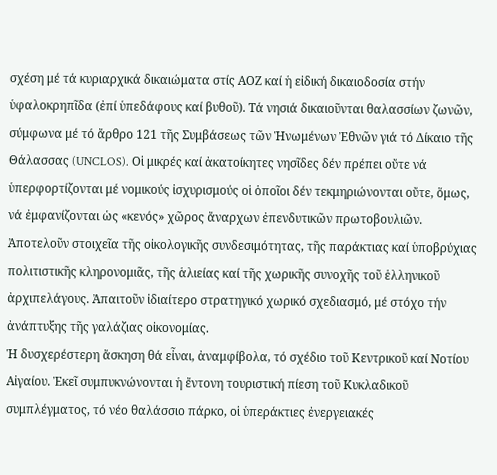σχέση μέ τά κυριαρχικά δικαιώματα στίς ΑΟΖ καί ἡ εἰδική δικαιοδοσία στήν ὑφαλοκρηπῖδα (ἐπί ὑπεδάφους καί βυθοῦ). Τά νησιά δικαιοῦνται θαλασσίων ζωνῶν, σύμφωνα μέ τό ἄρθρο 121 τῆς Συμβάσεως τῶν Ἡνωμένων Ἐθνῶν γιά τό Δίκαιο τῆς Θάλασσας (UNCLOS). Οἱ μικρές καί ἀκατοίκητες νησῖδες δέν πρέπει οὔτε νά ὑπερφορτίζονται μέ νομικούς ἰσχυρισμούς οἱ ὁποῖοι δέν τεκμηριώνονται οὔτε, ὅμως, νά ἐμφανίζονται ὡς «κενός» χῶρος ἄναρχων ἐπενδυτικῶν πρωτοβουλιῶν. Ἀποτελοῦν στοιχεῖα τῆς οἰκολογικῆς συνδεσιμότητας, τῆς παράκτιας καί ὑποβρύχιας πολιτιστικῆς κληρονομιᾶς, τῆς ἁλιείας καί τῆς χωρικῆς συνοχῆς τοῦ ἑλληνικοῦ ἀρχιπελάγους. Ἀπαιτοῦν ἰδιαίτερο στρατηγικό χωρικό σχεδιασμό, μέ στόχο τήν ἀνάπτυξης τῆς γαλάζιας οἰκονομίας.
Ἡ δυσχερέστερη ἄσκηση θά εἶναι, ἀναμφίβολα, τό σχέδιο τοῦ Κεντρικοῦ καί Νοτίου Αἰγαίου. Ἐκεῖ συμπυκνώνονται ἡ ἔντονη τουριστική πίεση τοῦ Κυκλαδικοῦ συμπλέγματος, τό νέο θαλάσσιο πάρκο, οἱ ὑπεράκτιες ἐνεργειακές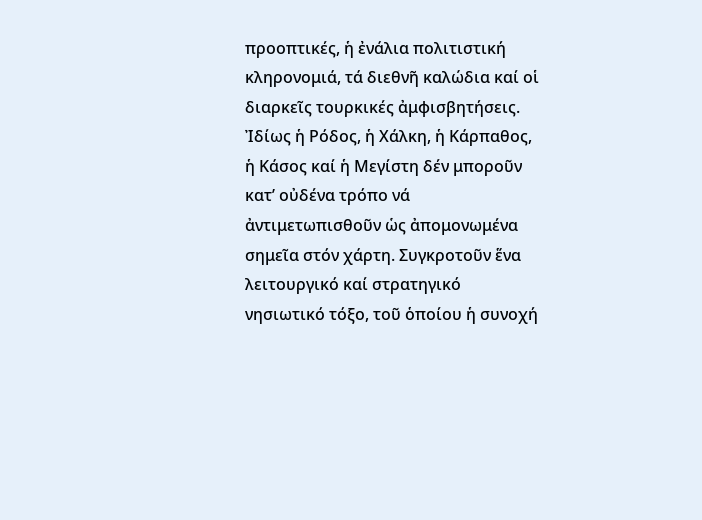προοπτικές, ἡ ἐνάλια πολιτιστική κληρονομιά, τά διεθνῆ καλώδια καί οἱ διαρκεῖς τουρκικές ἀμφισβητήσεις. Ἰδίως ἡ Ρόδος, ἡ Χάλκη, ἡ Κάρπαθος, ἡ Κάσος καί ἡ Μεγίστη δέν μποροῦν κατ’ οὐδένα τρόπο νά ἀντιμετωπισθοῦν ὡς ἀπομονωμένα σημεῖα στόν χάρτη. Συγκροτοῦν ἕνα λειτουργικό καί στρατηγικό νησιωτικό τόξο, τοῦ ὁποίου ἡ συνοχή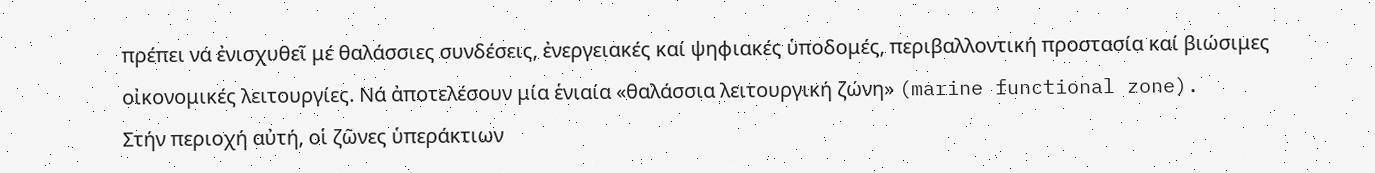πρέπει νά ἐνισχυθεῖ μέ θαλάσσιες συνδέσεις, ἐνεργειακές καί ψηφιακές ὑποδομές, περιβαλλοντική προστασία καί βιώσιμες οἰκονομικές λειτουργίες. Νά ἀποτελέσουν μία ἑνιαία «θαλάσσια λειτουργική ζώνη» (marine functional zone).
Στήν περιοχή αὐτή, οἱ ζῶνες ὑπεράκτιων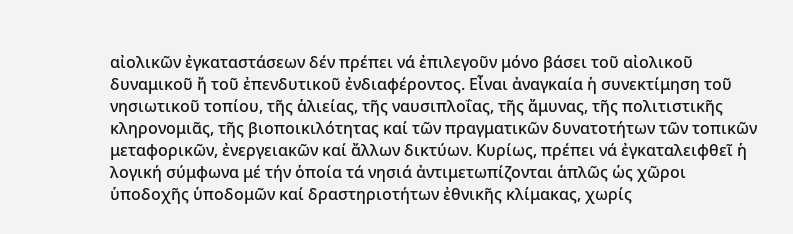αἰολικῶν ἐγκαταστάσεων δέν πρέπει νά ἐπιλεγοῦν μόνο βάσει τοῦ αἰολικοῦ δυναμικοῦ ἤ τοῦ ἐπενδυτικοῦ ἐνδιαφέροντος. Εἶναι ἀναγκαία ἡ συνεκτίμηση τοῦ νησιωτικοῦ τοπίου, τῆς ἁλιείας, τῆς ναυσιπλοΐας, τῆς ἄμυνας, τῆς πολιτιστικῆς κληρονομιᾶς, τῆς βιοποικιλότητας καί τῶν πραγματικῶν δυνατοτήτων τῶν τοπικῶν μεταφορικῶν, ἐνεργειακῶν καί ἄλλων δικτύων. Κυρίως, πρέπει νά ἐγκαταλειφθεῖ ἡ λογική σύμφωνα μέ τήν ὁποία τά νησιά ἀντιμετωπίζονται ἁπλῶς ὡς χῶροι ὑποδοχῆς ὑποδομῶν καί δραστηριοτήτων ἐθνικῆς κλίμακας, χωρίς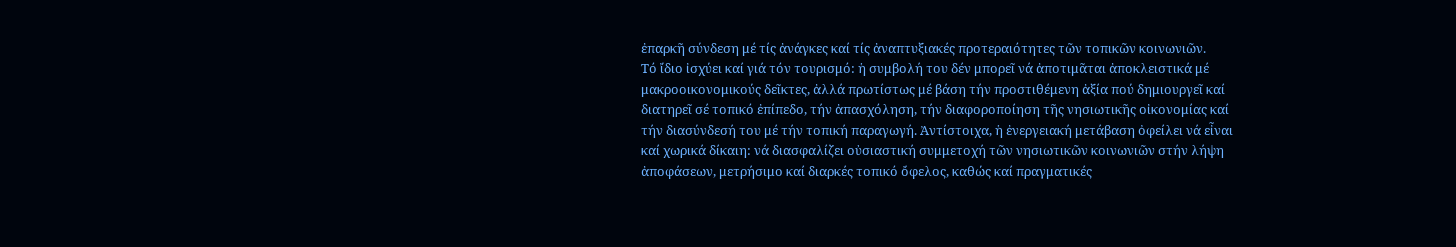ἐπαρκῆ σύνδεση μέ τίς ἀνάγκες καί τίς ἀναπτυξιακές προτεραιότητες τῶν τοπικῶν κοινωνιῶν.
Τό ἴδιο ἰσχύει καί γιά τόν τουρισμό: ἡ συμβολή του δέν μπορεῖ νά ἀποτιμᾶται ἀποκλειστικά μέ μακροοικονομικούς δεῖκτες, ἀλλά πρωτίστως μέ βάση τήν προστιθέμενη ἀξία πού δημιουργεῖ καί διατηρεῖ σέ τοπικό ἐπίπεδο, τήν ἀπασχόληση, τήν διαφοροποίηση τῆς νησιωτικῆς οἰκονομίας καί τήν διασύνδεσή του μέ τήν τοπική παραγωγή. Ἀντίστοιχα, ἡ ἐνεργειακή μετάβαση ὀφείλει νά εἶναι καί χωρικά δίκαιη: νά διασφαλίζει οὐσιαστική συμμετοχή τῶν νησιωτικῶν κοινωνιῶν στήν λήψη ἀποφάσεων, μετρήσιμο καί διαρκές τοπικό ὄφελος, καθώς καί πραγματικές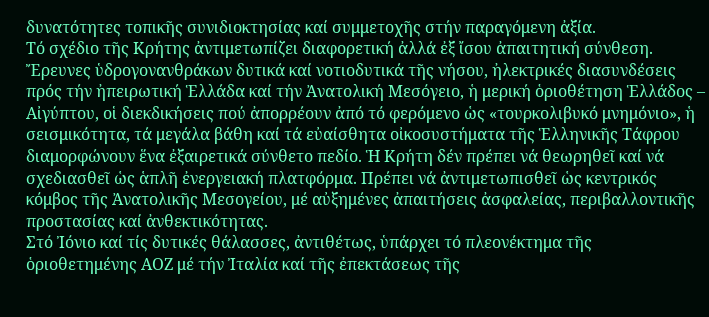δυνατότητες τοπικῆς συνιδιοκτησίας καί συμμετοχῆς στήν παραγόμενη ἀξία.
Τό σχέδιο τῆς Κρήτης ἀντιμετωπίζει διαφορετική ἀλλά ἐξ ἴσου ἀπαιτητική σύνθεση. Ἔρευνες ὑδρογονανθράκων δυτικά καί νοτιοδυτικά τῆς νήσου, ἠλεκτρικές διασυνδέσεις πρός τήν ἠπειρωτική Ἑλλάδα καί τήν Ἀνατολική Μεσόγειο, ἡ μερική ὁριοθέτηση Ἑλλάδος – Αἰγύπτου, οἱ διεκδικήσεις πού ἀπορρέουν ἀπό τό φερόμενο ὡς «τουρκολιβυκό μνημόνιο», ἡ σεισμικότητα, τά μεγάλα βάθη καί τά εὐαίσθητα οἰκοσυστήματα τῆς Ἑλληνικῆς Τάφρου διαμορφώνουν ἕνα ἐξαιρετικά σύνθετο πεδίο. Ἡ Κρήτη δέν πρέπει νά θεωρηθεῖ καί νά σχεδιασθεῖ ὡς ἁπλῆ ἐνεργειακή πλατφόρμα. Πρέπει νά ἀντιμετωπισθεῖ ὡς κεντρικός κόμβος τῆς Ἀνατολικῆς Μεσογείου, μέ αὐξημένες ἀπαιτήσεις ἀσφαλείας, περιβαλλοντικῆς προστασίας καί ἀνθεκτικότητας.
Στό Ἰόνιο καί τίς δυτικές θάλασσες, ἀντιθέτως, ὑπάρχει τό πλεονέκτημα τῆς ὁριοθετημένης ΑΟΖ μέ τήν Ἰταλία καί τῆς ἐπεκτάσεως τῆς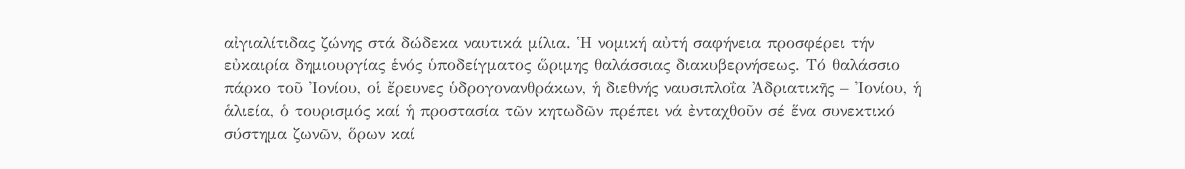αἰγιαλίτιδας ζώνης στά δώδεκα ναυτικά μίλια. Ἡ νομική αὐτή σαφήνεια προσφέρει τήν εὐκαιρία δημιουργίας ἑνός ὑποδείγματος ὥριμης θαλάσσιας διακυβερνήσεως. Τό θαλάσσιο πάρκο τοῦ Ἰονίου, οἱ ἔρευνες ὑδρογονανθράκων, ἡ διεθνής ναυσιπλοΐα Ἀδριατικῆς – Ἰονίου, ἡ ἁλιεία, ὁ τουρισμός καί ἡ προστασία τῶν κητωδῶν πρέπει νά ἐνταχθοῦν σέ ἕνα συνεκτικό σύστημα ζωνῶν, ὅρων καί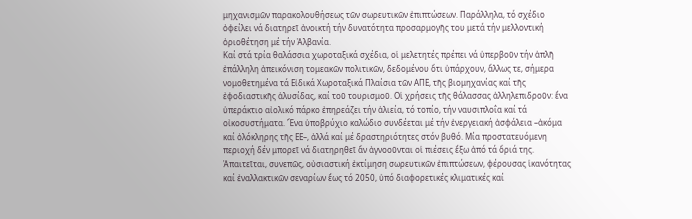μηχανισμῶν παρακολουθήσεως τῶν σωρευτικῶν ἐπιπτώσεων. Παράλληλα, τό σχέδιο ὀφείλει νά διατηρεῖ ἀνοικτή τήν δυνατότητα προσαρμογῆς του μετά τήν μελλοντική ὁριοθέτηση μέ τήν Ἀλβανία.
Καί στά τρία θαλάσσια χωροταξικά σχέδια, οἱ μελετητές πρέπει νά ὑπερβοῦν τήν ἁπλῆ ἐπάλληλη ἀπεικόνιση τομεακῶν πολιτικῶν, δεδομένου ὅτι ὑπάρχουν, ἄλλως τε, σήμερα νομοθετημένα τά Εἰδικά Χωροταξικά Πλαίσια τῶν ΑΠΕ, τῆς βιομηχανίας καί τῆς ἐφοδιαστικῆς ἁλυσίδας, καί τοῦ τουρισμοῦ. Οἱ χρήσεις τῆς θάλασσας ἀλληλεπιδροῦν: ἕνα ὑπεράκτιο αἰολικό πάρκο ἐπηρεάζει τήν ἁλιεία, τό τοπίο, τήν ναυσιπλοΐα καί τά οἰκοσυστήματα. Ἕνα ὑποβρύχιο καλώδιο συνδέεται μέ τήν ἐνεργειακή ἀσφάλεια –ἀκόμα καί ὁλόκληρης τῆς ΕΕ–, ἀλλά καί μέ δραστηριότητες στόν βυθό. Μία προστατευόμενη περιοχή δέν μπορεῖ νά διατηρηθεῖ ἄν ἀγνοοῦνται οἱ πιέσεις ἔξω ἀπό τά ὅριά της. Ἀπαιτεῖται, συνεπῶς, οὐσιαστική ἐκτίμηση σωρευτικῶν ἐπιπτώσεων, φέρουσας ἱκανότητας καί ἐναλλακτικῶν σεναρίων ἕως τό 2050, ὑπό διαφορετικές κλιματικές καί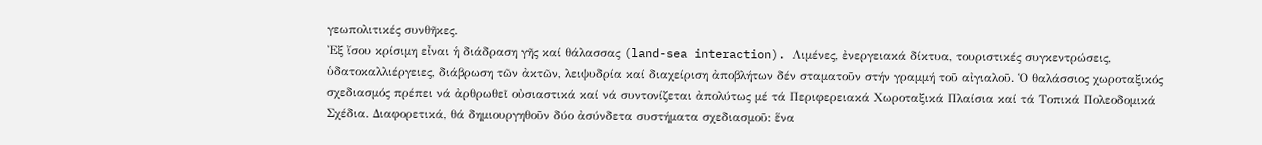γεωπολιτικές συνθῆκες.
Ἐξ ἴσου κρίσιμη εἶναι ἡ διάδραση γῆς καί θάλασσας (land-sea interaction). Λιμένες, ἐνεργειακά δίκτυα, τουριστικές συγκεντρώσεις, ὑδατοκαλλιέργειες, διάβρωση τῶν ἀκτῶν, λειψυδρία καί διαχείριση ἀποβλήτων δέν σταματοῦν στήν γραμμή τοῦ αἰγιαλοῦ. Ὁ θαλάσσιος χωροταξικός σχεδιασμός πρέπει νά ἀρθρωθεῖ οὐσιαστικά καί νά συντονίζεται ἀπολύτως μέ τά Περιφερειακά Χωροταξικά Πλαίσια καί τά Τοπικά Πολεοδομικά Σχέδια. Διαφορετικά, θά δημιουργηθοῦν δύο ἀσύνδετα συστήματα σχεδιασμοῦ: ἕνα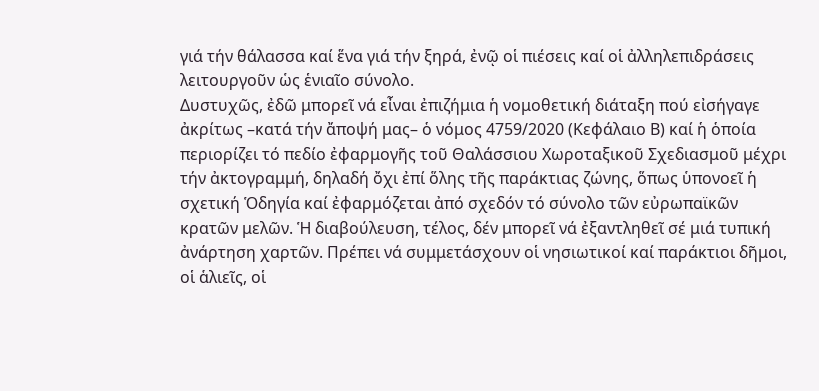γιά τήν θάλασσα καί ἕνα γιά τήν ξηρά, ἐνῷ οἱ πιέσεις καί οἱ ἀλληλεπιδράσεις λειτουργοῦν ὡς ἑνιαῖο σύνολο.
Δυστυχῶς, ἐδῶ μπορεῖ νά εἶναι ἐπιζήμια ἡ νομοθετική διάταξη πού εἰσήγαγε ἀκρίτως –κατά τήν ἄποψή μας– ὁ νόμος 4759/2020 (Κεφάλαιο Β) καί ἡ ὁποία περιορίζει τό πεδίο ἐφαρμογῆς τοῦ Θαλάσσιου Χωροταξικοῦ Σχεδιασμοῦ μέχρι τήν ἀκτογραμμή, δηλαδή ὄχι ἐπί ὅλης τῆς παράκτιας ζώνης, ὅπως ὑπονοεῖ ἡ σχετική Ὁδηγία καί ἐφαρμόζεται ἀπό σχεδόν τό σύνολο τῶν εὐρωπαϊκῶν κρατῶν μελῶν. Ἡ διαβούλευση, τέλος, δέν μπορεῖ νά ἐξαντληθεῖ σέ μιά τυπική ἀνάρτηση χαρτῶν. Πρέπει νά συμμετάσχουν οἱ νησιωτικοί καί παράκτιοι δῆμοι, οἱ ἁλιεῖς, οἱ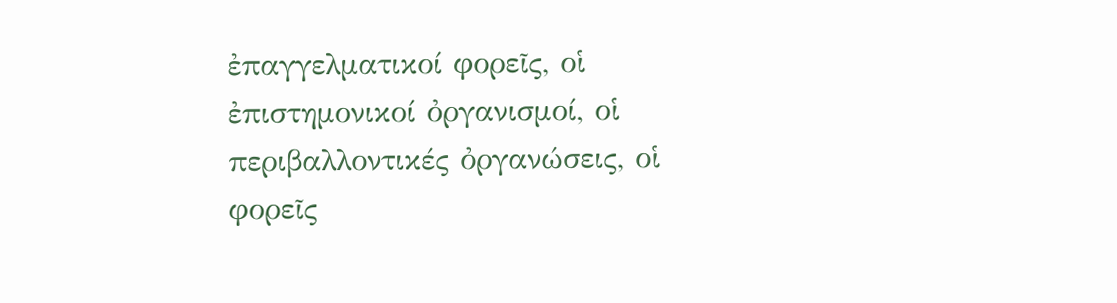ἐπαγγελματικοί φορεῖς, οἱ ἐπιστημονικοί ὀργανισμοί, οἱ περιβαλλοντικές ὀργανώσεις, οἱ φορεῖς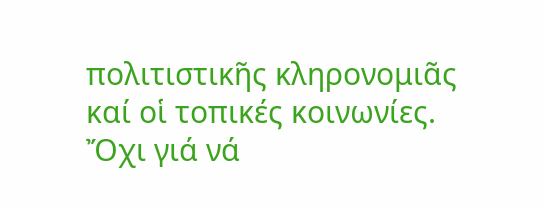πολιτιστικῆς κληρονομιᾶς καί οἱ τοπικές κοινωνίες. Ὄχι γιά νά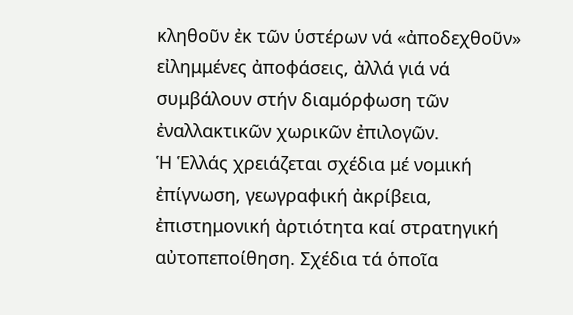κληθοῦν ἐκ τῶν ὑστέρων νά «ἀποδεχθοῦν» εἰλημμένες ἀποφάσεις, ἀλλά γιά νά συμβάλουν στήν διαμόρφωση τῶν ἐναλλακτικῶν χωρικῶν ἐπιλογῶν.
Ἡ Ἑλλάς χρειάζεται σχέδια μέ νομική ἐπίγνωση, γεωγραφική ἀκρίβεια, ἐπιστημονική ἀρτιότητα καί στρατηγική αὐτοπεποίθηση. Σχέδια τά ὁποῖα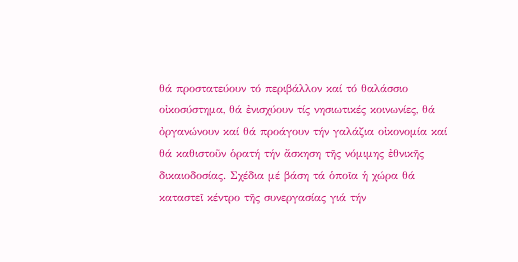θά προστατεύουν τό περιβάλλον καί τό θαλάσσιο οἰκοσύστημα, θά ἐνισχύουν τίς νησιωτικές κοινωνίες, θά ὀργανώνουν καί θά προάγουν τήν γαλάζια οἰκονομία καί θά καθιστοῦν ὁρατή τήν ἄσκηση τῆς νόμιμης ἐθνικῆς δικαιοδοσίας. Σχέδια μέ βάση τά ὁποῖα ἡ χώρα θά καταστεῖ κέντρο τῆς συνεργασίας γιά τήν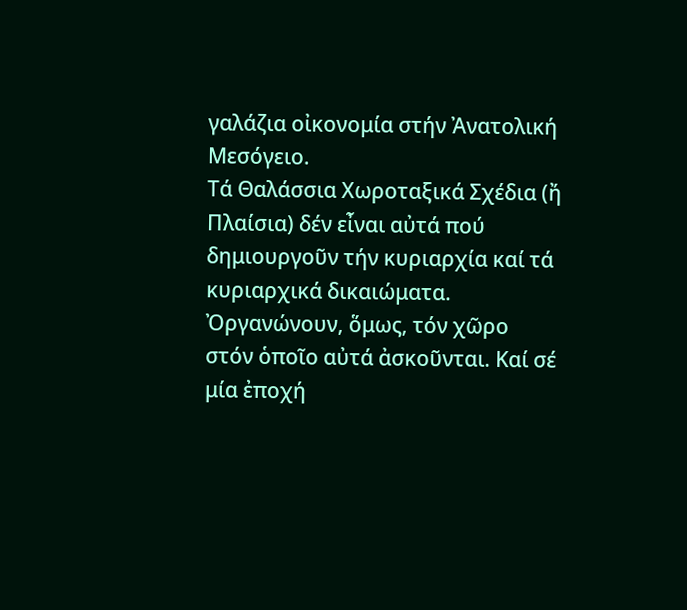γαλάζια οἰκονομία στήν Ἀνατολική Μεσόγειο.
Τά Θαλάσσια Χωροταξικά Σχέδια (ἤ Πλαίσια) δέν εἶναι αὐτά πού δημιουργοῦν τήν κυριαρχία καί τά κυριαρχικά δικαιώματα. Ὀργανώνουν, ὅμως, τόν χῶρο στόν ὁποῖο αὐτά ἀσκοῦνται. Καί σέ μία ἐποχή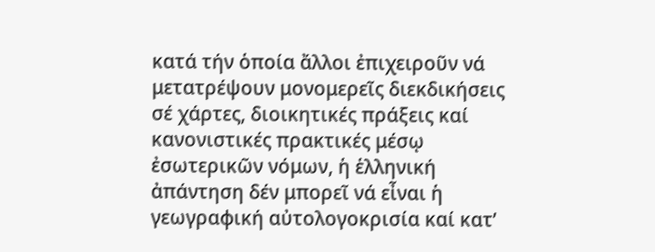κατά τήν ὁποία ἄλλοι ἐπιχειροῦν νά μετατρέψουν μονομερεῖς διεκδικήσεις σέ χάρτες, διοικητικές πράξεις καί κανονιστικές πρακτικές μέσῳ ἐσωτερικῶν νόμων, ἡ ἑλληνική ἀπάντηση δέν μπορεῖ νά εἶναι ἡ γεωγραφική αὐτολογοκρισία καί κατ’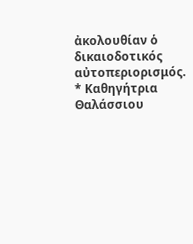ἀκολουθίαν ὁ δικαιοδοτικός αὐτοπεριορισμός.
* Καθηγήτρια Θαλάσσιου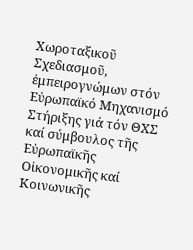Χωροταξικοῦ Σχεδιασμοῦ, ἐμπειρογνώμων στόν Εὐρωπαϊκό Μηχανισμό Στήριξης γιά τόν ΘΧΣ καί σύμβουλος τῆς Εὐρωπαϊκῆς Οἰκονομικῆς καί Κοινωνικῆς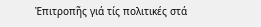Ἐπιτροπῆς γιά τίς πολιτικές στά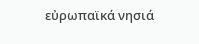εὐρωπαϊκά νησιά